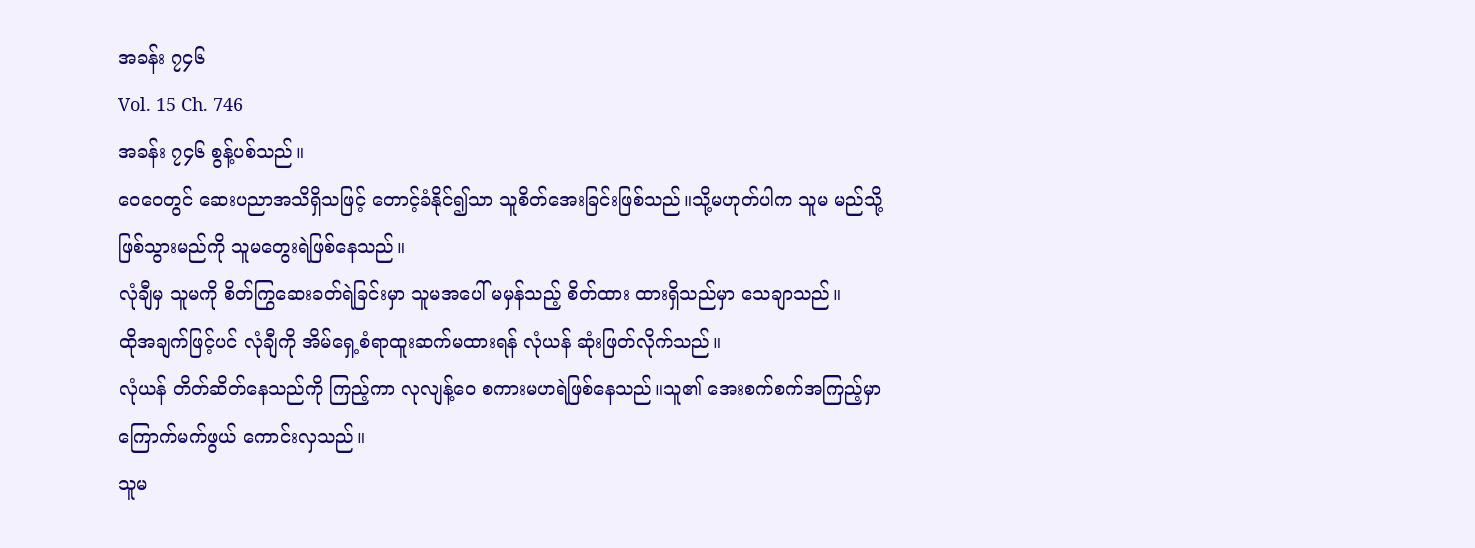အခန်း ၇၄၆
Vol. 15 Ch. 746
အခန်း ၇၄၆ စွန့်ပစ်သည်။
ဝေဝေတွင် ဆေးပညာအသိရှိသဖြင့် တောင့်ခံနိုင်၍သာ သူစိတ်အေးခြင်းဖြစ်သည်။သို့မဟုတ်ပါက သူမ မည်သို့ဖြစ်သွားမည်ကို သူမတွေးရဲဖြစ်နေသည်။
လုံချီမှ သူမကို စိတ်ကြွဆေးခတ်ရဲခြင်းမှာ သူမအပေါ် မမှန်သည့် စိတ်ထား ထားရှိသည်မှာ သေချာသည်။
ထိုအချက်ဖြင့်ပင် လုံချီကို အိမ်ရှေ့စံရာထူးဆက်မထားရန် လုံယန် ဆုံးဖြတ်လိုက်သည်။
လုံယန် တိတ်ဆိတ်နေသည်ကို ကြည့်ကာ လုလျန့်ဝေ စကားမဟရဲဖြစ်နေသည်။သူ၏ အေးစက်စက်အကြည့်မှာ ကြောက်မက်ဖွယ် ကောင်းလှသည်။
သူမ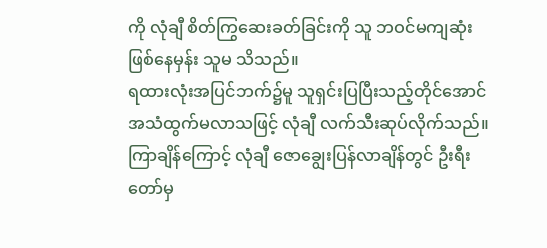ကို လုံချီ စိတ်ကြွဆေးခတ်ခြင်းကို သူ ဘဝင်မကျဆုံးဖြစ်နေမှန်း သူမ သိသည်။
ရထားလုံးအပြင်ဘက်၌မူ သူရှင်းပြပြီးသည့်တိုင်အောင် အသံထွက်မလာသဖြင့် လုံချီ လက်သီးဆုပ်လိုက်သည်။
ကြာချိန်ကြောင့် လုံချီ ဇောချွေးပြန်လာချိန်တွင် ဦးရီးတော်မှ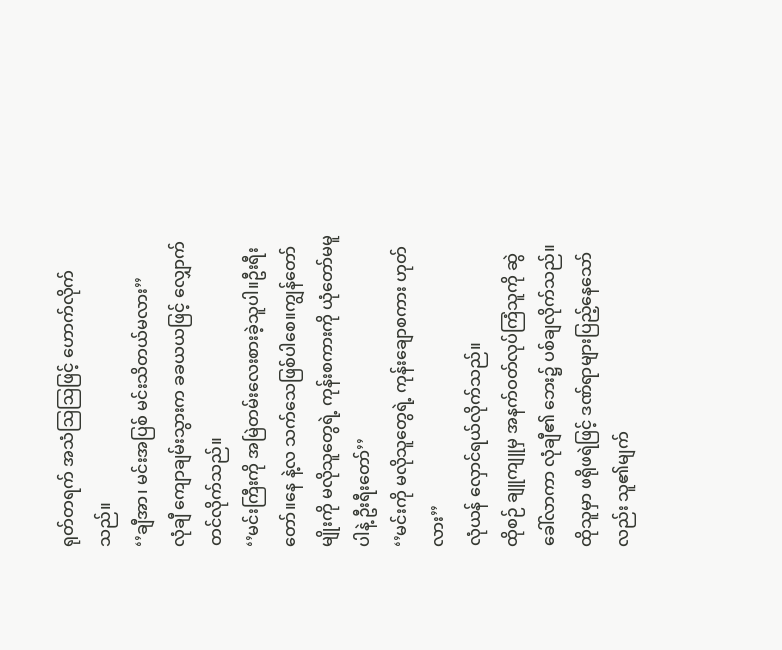ရုတ်တရက် အသံဩဩဖြင့် ဟောက်လိုက်သည်။
‘’ချီအာ၊ မင်းအပြစ် မင်းသိတယ်မလား’’
လုံချီ ကျောချမ်းသွားက ခခယယဖြင့် လျှောက်တင်လိုက်သည်။
‘’မင်းကြီးကို အမြဲတမ်းလေးစားခဲ့သူပါ။ဦးရီးတော်။နေ နဲ့လ သက်သေဖြစ်ပါစေ။ကျွန်တော်မျိုးကို မလိုသူတွေရဲ့ ကုန်းစကားကို ယုံတော်မမူပါနဲ့ ဦးရီးတော်’’
‘’မင်းကို မလိုသူတွေရဲ့ ကုန်းချောစကား ဟုတ်လား’’
လုံယန် လှောင်ရယ်လိုက်သည်။
ထိုစဉ် ချူကျူမှ အနက်ဝတ်လုပ်ကြံသူကို ဆွဲခေါ်လာကာ လုံချီ၏ ဘေး၌ ပစ်ချလိုက်သည်။
ထိုသူမှာ ဖရိုဖရဲဖြင့် ဒဏ်ရာများပြည့်နေသော်လည်း သူ၏မျက်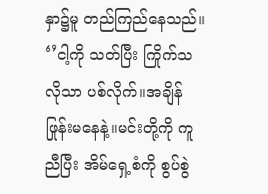နှာ၌မူ တည်ကြည်နေသည်။
‘’ငါ့ကို သတ်ပြီး ကြိုက်သလိုသာ ပစ်လိုက်။အချိန်ဖြုန်းမနေနဲ့။မင်းတို့ကို ကူညီပြီး အိမ်ရှေ့စံကို စွပ်စွဲ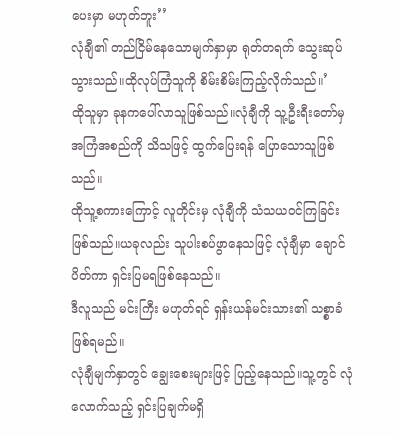ပေးမှာ မဟုတ်ဘူး’’
လုံချီ၏ တည်ငြိမ်နေသောမျက်နှာမှာ ရုတ်တရက် သွေးဆုပ်သွားသည်။ထိုလုပ်ကြံသူကို စိမ်းစိမ်းကြည့်လိုက်သည်။’
ထိုသူမှာ ခုနကပေါ်လာသူဖြစ်သည်။လုံချီကို သူ့ဦးရီးတော်မှ အကြံအစည်ကို သိသဖြင့် ထွက်ပြေးရန် ပြောသောသူဖြစ်သည်။
ထိုသူ့စကားကြောင့် လူတိုင်းမှ လုံချီကို သံသယဝင်ကြခြင်းဖြစ်သည်။ယခုလည်း သူပါးစပ်ဖွာနေသဖြင့် လုံချီမှာ ချောင်ပိတ်ကာ ရှင်းပြမရဖြစ်နေသည်။
ဒီလူသည် မင်းကြီး မဟုတ်ရင် ရှန်းယန်မင်းသား၏ သစ္စာခံ ဖြစ်ရမည်။
လုံချီမျက်နှာတွင် ချွေးစေးများဖြင့် ပြည့်နေသည်။သူ့တွင် လုံလောက်သည့် ရှင်းပြချက်မရှိ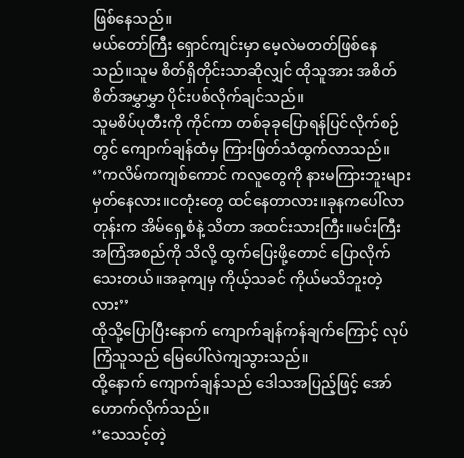ဖြစ်နေသည်။
မယ်တော်ကြီး ရှောင်ကျင်းမှာ မေ့လဲမတတ်ဖြစ်နေသည်။သူမ စိတ်ရှိတိုင်းသာဆိုလျှင် ထိုသူအား အစိတ်စိတ်အမွှာမွှာ ပိုင်းပစ်လိုက်ချင်သည်။
သူမစိပ်ပုတီးကို ကိုင်ကာ တစ်ခုခုပြောရန်ပြင်လိုက်စဉ်တွင် ကျောက်ချန်ထံမှ ကြားဖြတ်သံထွက်လာသည်။
‘’ကလိမ်ကကျစ်ကောင် ကလူတွေကို နားမကြားဘူးများမှတ်နေလား။ငတုံးတွေ ထင်နေတာလား။ခုနကပေါ်လာတုန်းက အိမ်ရှေ့စံနဲ့ သိတာ အထင်းသားကြီး။မင်းကြီး အကြံအစည်ကို သိလို့ ထွက်ပြေးဖို့တောင် ပြောလိုက်သေးတယ်။အခုကျမှ ကိုယ့်သခင် ကိုယ်မသိဘူးတဲ့လား’’
ထိုသို့ပြောပြီးနောက် ကျောက်ချန်ကန်ချက်ကြောင့် လုပ်ကြံသူသည် မြေပေါ်လဲကျသွားသည်။
ထို့နောက် ကျောက်ချန်သည် ဒေါသအပြည့်ဖြင့် အော်ဟောက်လိုက်သည်။
‘’သေသင့်တဲ့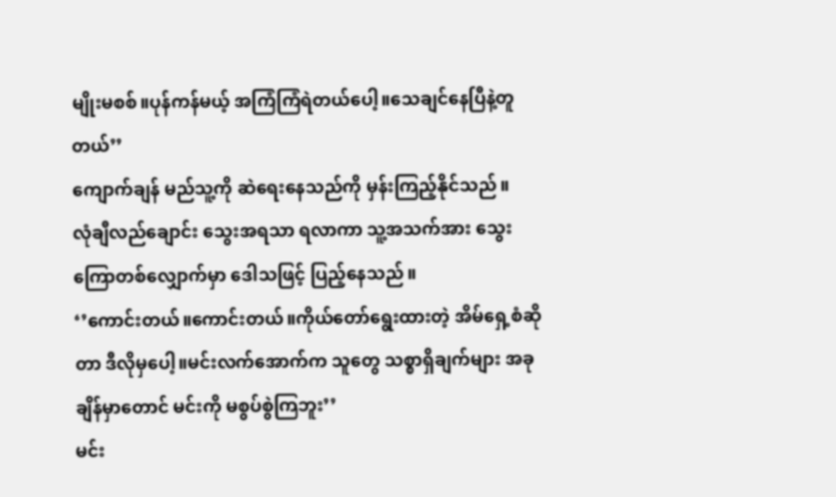မျိုးမစစ်။ပုန်ကန်မယ့် အကြံကြံရဲတယ်ပေါ့။သေချင်နေပြီနဲ့တူတယ်’’
ကျောက်ချန် မည်သူ့ကို ဆဲရေးနေသည်ကို မှန်းကြည့်နိုင်သည်။
လုံချီလည်ချောင်း သွေးအရသာ ရလာကာ သူ့အသက်အား သွေးကြောတစ်လျှောက်မှာ ဒေါသဖြင့် ပြည့်နေသည်။
‘’ကောင်းတယ်။ကောင်းတယ်။ကိုယ်တော်ရွေးထားတဲ့ အိမ်ရှေ့စံဆိုတာ ဒီလိုမှပေါ့။မင်းလက်အောက်က သူတွေ သစ္စာရှိချက်များ အခုချိန်မှာတောင် မင်းကို မစွပ်စွဲကြဘူး’’
မင်း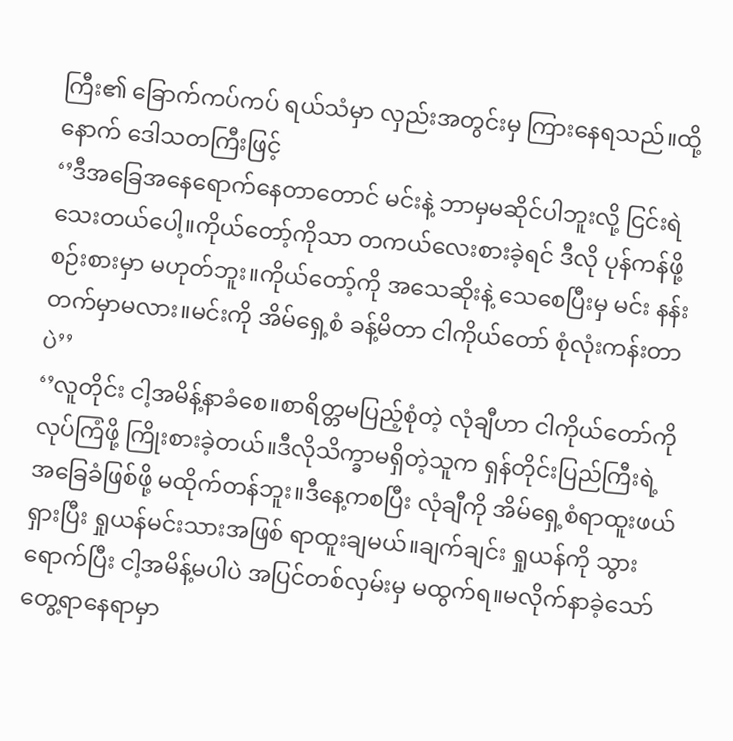ကြီး၏ ခြောက်ကပ်ကပ် ရယ်သံမှာ လှည်းအတွင်းမှ ကြားနေရသည်။ထို့နောက် ဒေါသတကြီးဖြင့်
‘’ဒီအခြေအနေရောက်နေတာတောင် မင်းနဲ့ ဘာမှမဆိုင်ပါဘူးလို့ ငြင်းရဲသေးတယ်ပေါ့။ကိုယ်တော့်ကိုသာ တကယ်လေးစားခဲ့ရင် ဒီလို ပုန်ကန်ဖို့ စဉ်းစားမှာ မဟုတ်ဘူး။ကိုယ်တော့်ကို အသေဆိုးနဲ့ သေစေပြီးမှ မင်း နန်းတက်မှာမလား။မင်းကို အိမ်ရှေ့စံ ခန့်မိတာ ငါကိုယ်တော် စုံလုံးကန်းတာပဲ’’
‘’လူတိုင်း ငါ့အမိန့်နာခံစေ။စာရိတ္တမပြည့်စုံတဲ့ လုံချီဟာ ငါကိုယ်တော်ကို လုပ်ကြံဖို့ ကြိုးစားခဲ့တယ်။ဒီလိုသိက္ခာမရှိတဲ့သူက ရှန်တိုင်းပြည်ကြီးရဲ့ အခြေခံဖြစ်ဖို့ မထိုက်တန်ဘူး။ဒီနေ့ကစပြီး လုံချီကို အိမ်ရှေ့စံရာထူးဖယ်ရှားပြီး ရှုယန်မင်းသားအဖြစ် ရာထူးချမယ်။ချက်ချင်း ရှုယန်ကို သွားရောက်ပြီး ငါ့အမိန့်မပါပဲ အပြင်တစ်လှမ်းမှ မထွက်ရ။မလိုက်နာခဲ့သော် တွေ့ရာနေရာမှာ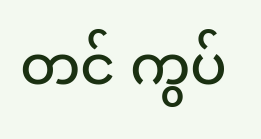တင် ကွပ်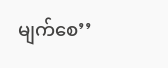မျက်စေ’’